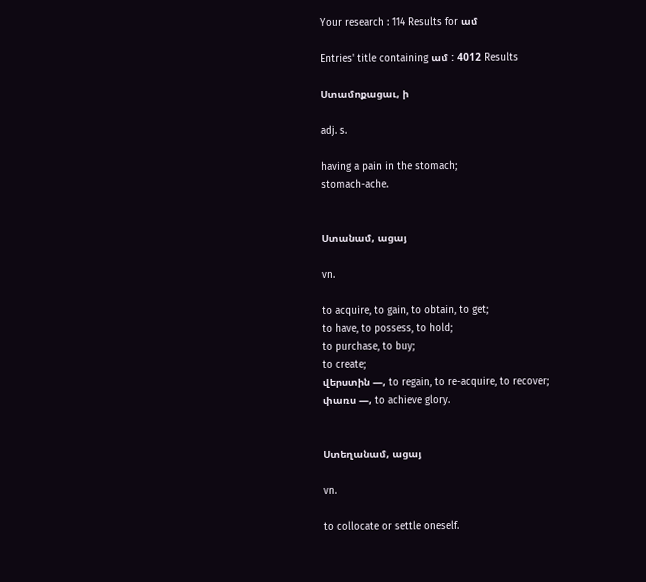Your research : 114 Results for ամ

Entries' title containing ամ : 4012 Results

Ստամոքացաւ, ի

adj. s.

having a pain in the stomach;
stomach-ache.


Ստանամ, ացայ

vn.

to acquire, to gain, to obtain, to get;
to have, to possess, to hold;
to purchase, to buy;
to create;
վերստին —, to regain, to re-acquire, to recover;
փառս —, to achieve glory.


Ստեղանամ, ացայ

vn.

to collocate or settle oneself.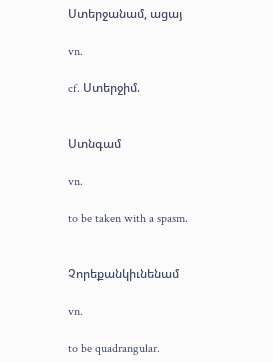Ստերջանամ, ացայ

vn.

cf. Ստերջիմ.


Ստնգամ

vn.

to be taken with a spasm.


Չորեքանկիւնենամ

vn.

to be quadrangular.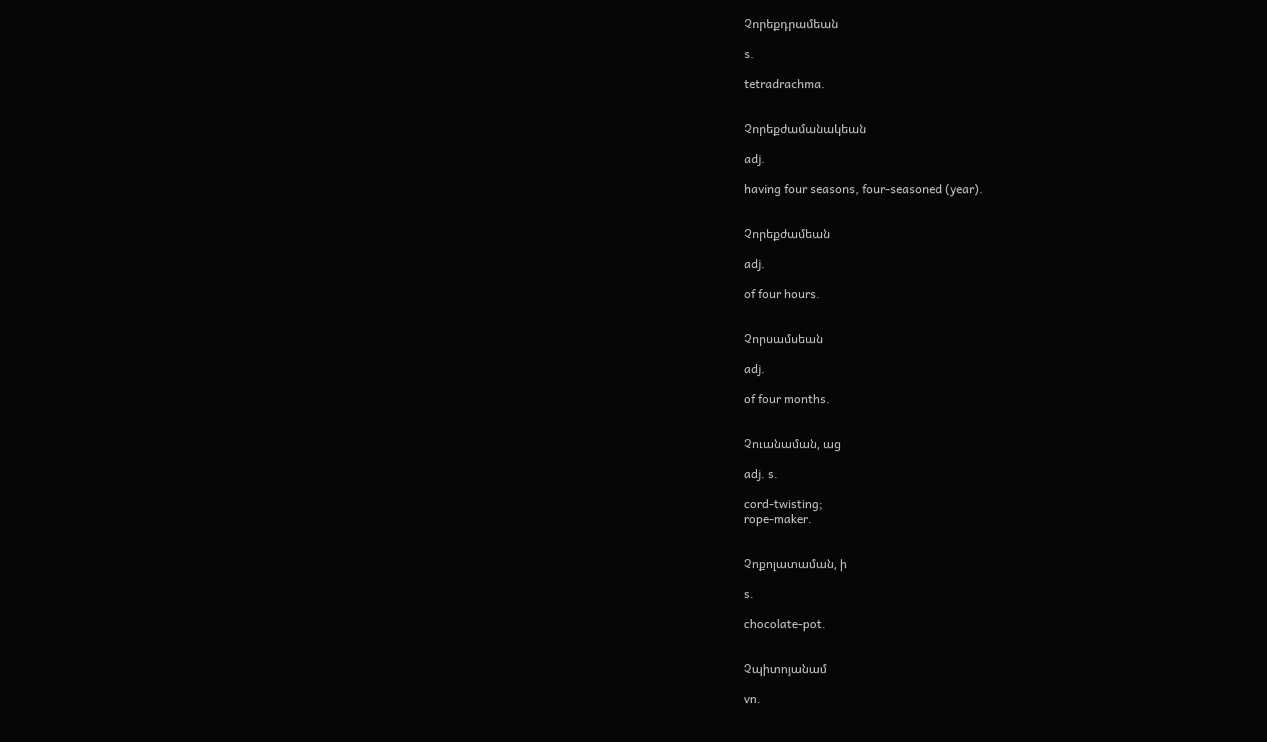Չորեքդրամեան

s.

tetradrachma.


Չորեքժամանակեան

adj.

having four seasons, four-seasoned (year).


Չորեքժամեան

adj.

of four hours.


Չորսամսեան

adj.

of four months.


Չուանաման, աց

adj. s.

cord-twisting;
rope-maker.


Չոքոլատաման, ի

s.

chocolate-pot.


Չպիտոյանամ

vn.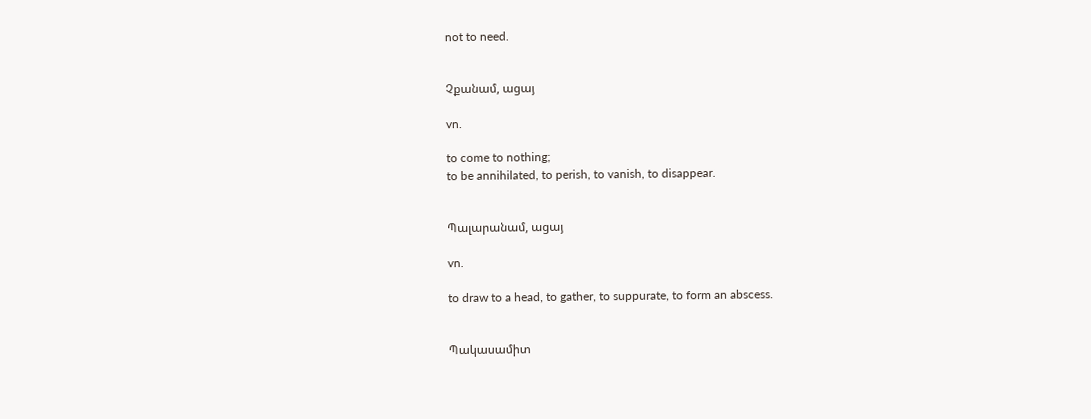not to need.


Չքանամ, ացայ

vn.

to come to nothing;
to be annihilated, to perish, to vanish, to disappear.


Պալարանամ, ացայ

vn.

to draw to a head, to gather, to suppurate, to form an abscess.


Պակասամիտ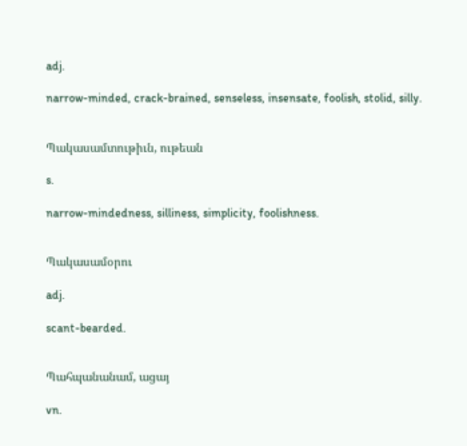adj.

narrow-minded, crack-brained, senseless, insensate, foolish, stolid, silly.


Պակասամտութիւն, ութեան

s.

narrow-mindedness, silliness, simplicity, foolishness.


Պակասամօրու

adj.

scant-bearded.


Պահպանանամ, ացայ

vn.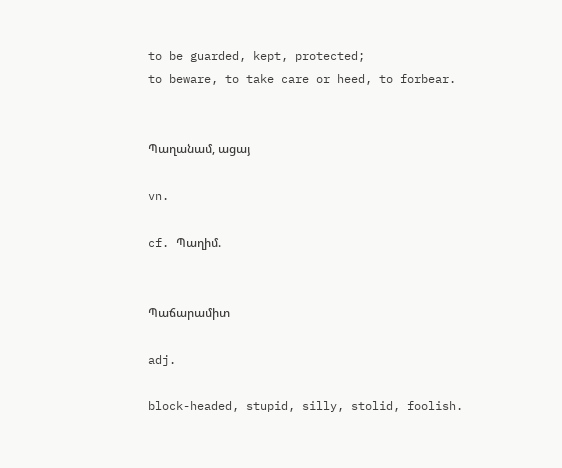to be guarded, kept, protected;
to beware, to take care or heed, to forbear.


Պաղանամ, ացայ

vn.

cf. Պաղիմ.


Պաճարամիտ

adj.

block-headed, stupid, silly, stolid, foolish.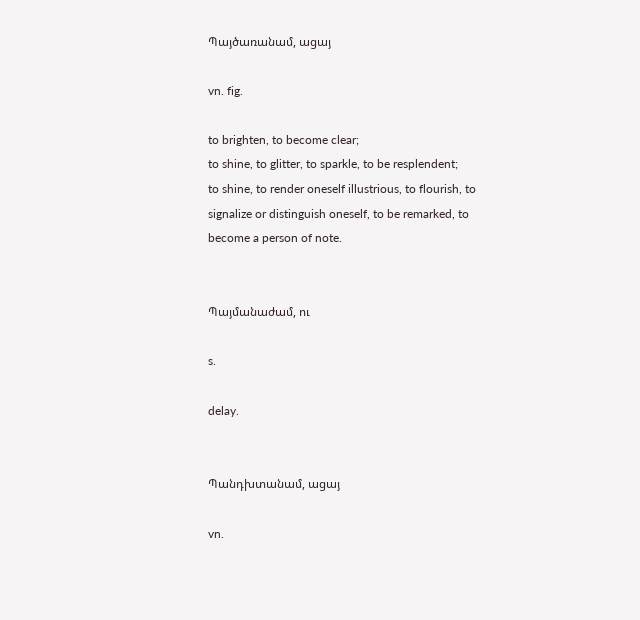Պայծառանամ, ացայ

vn. fig.

to brighten, to become clear;
to shine, to glitter, to sparkle, to be resplendent;
to shine, to render oneself illustrious, to flourish, to signalize or distinguish oneself, to be remarked, to become a person of note.


Պայմանաժամ, ու

s.

delay.


Պանդխտանամ, ացայ

vn.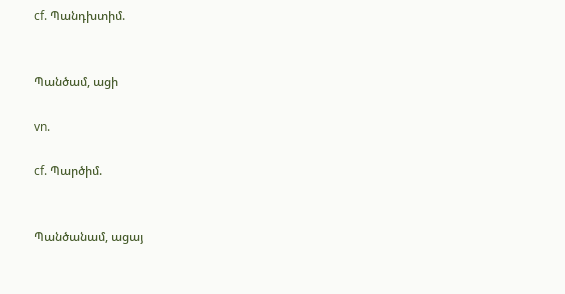cf. Պանդխտիմ.


Պանծամ, ացի

vn.

cf. Պարծիմ.


Պանծանամ, ացայ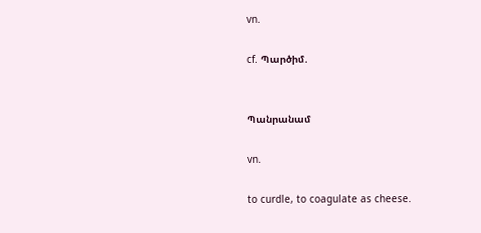vn.

cf. Պարծիմ.


Պանրանամ

vn.

to curdle, to coagulate as cheese.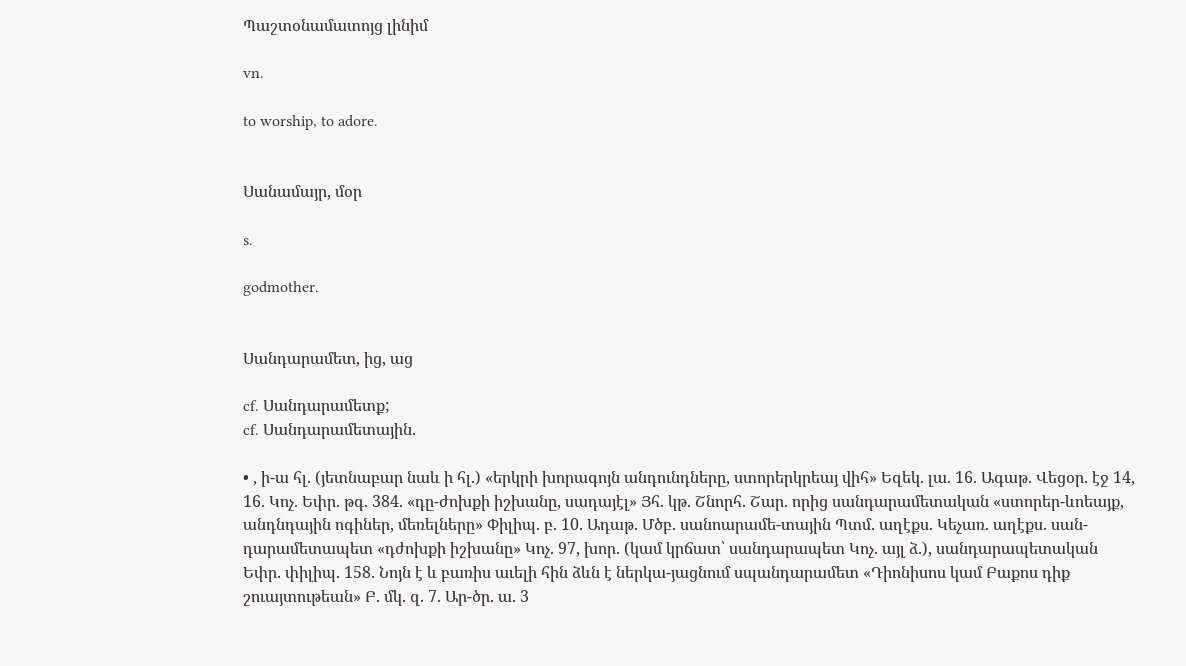Պաշտօնամատոյց լինիմ

vn.

to worship, to adore.


Սանամայր, մօր

s.

godmother.


Սանդարամետ, ից, աց

cf. Սանդարամետք;
cf. Սանդարամետային.

• , ի-ա հլ. (յետնաբար նաև ի հլ.) «երկրի խորագոյն անդունդները, ստորերկրեայ վիհ» Եզեկ. լա. 16. Ագաթ. Վեցօր. էջ 14, 16. Կոչ. Եփր. թգ. 384. «դը-ժոխքի իշխանը, սադայէլ» Յհ. կթ. Շնորհ. Շար. որից սանդարամետական «ստորեր-ևոեայք, անդնդային ոգիներ, մեռելները» Փիլիպ. բ. 10. Ադաթ. Մծբ. սանոարամե-տային Պտմ. աղէքս. Կեչառ. աղէքս. սան-դարամետապետ «դժոխքի իշխանը» Կոչ. 97, խոր. (կամ կրճատ՝ սանդարապետ Կոչ. այլ ձ.), սանդարապետական Եփր. փիլիպ. 158. Նոյն է և բառիս աւելի հին ձևն է ներկա-յացնում սպանդարամետ «Դիոնիսոս կամ Բաքոս դիք շուայտութեան» Բ. մկ. զ. 7. Ար-ծր. ա. 3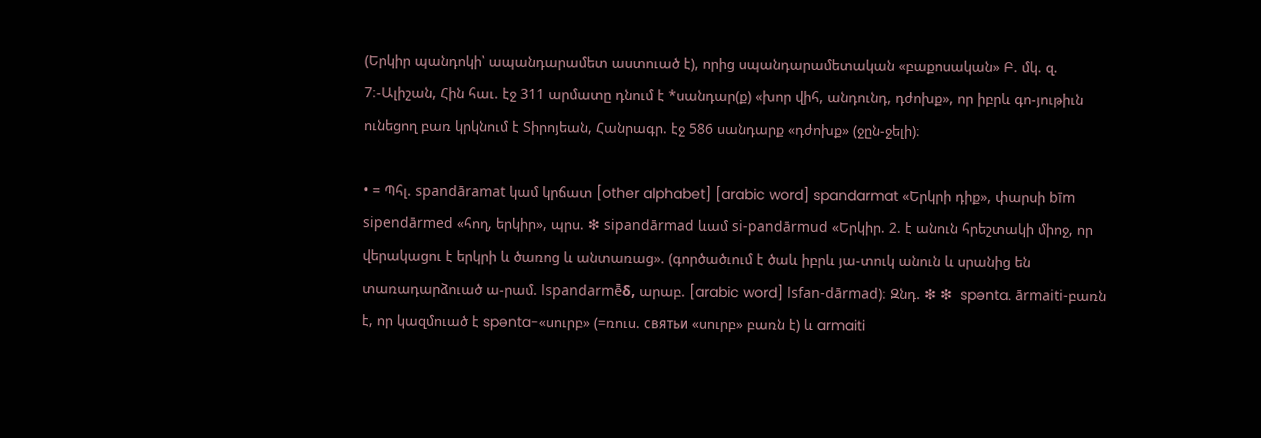(Երկիր պանդոկի՝ ապանդարամետ աստուած է), որից սպանդարամետական «բաքոսական» Բ. մկ. զ. 7։-Ալիշան, Հին հաւ. էջ 311 արմատը դնում է *սանդար(ք) «խոր վիհ, անդունդ, դժոխք», որ իբրև գո-յութիւն ունեցող բառ կրկնում է Տիրոյեան, Հանրագր. էջ 586 սանդարք «դժոխք» (ջըն-ջելի)։

• = Պհլ. spandāramat կամ կրճատ [other alphabet] [arabic word] spandarmat «Երկրի դիք», փարսի bīm sipendārmed «հող, երկիր», պրս. ❇ sipandārmad ևամ si-pandārmud «Երկիր. 2. է անուն հրեշտակի միոջ, որ վերակացու է երկրի և ծառոց և անտառաց». (գործածւում է ծաև իբրև յա-տուկ անուն և սրանից են տառադարձուած ա-րամ. lspandarmē̄δ, արաբ. [arabic word] lsfan-dārmad)։ Զնդ. ❇ ❇  spənta. ārmaiti-բառն է, որ կազմուած է spənta-«սուրբ» (=ռուս. cвятьи «սուրբ» բառն է) և armaiti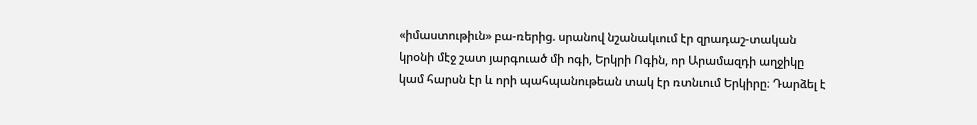«իմաստութիւն» բա-ռերից. սրանով նշանակւում էր զրադաշ-տական կրօնի մէջ շատ յարգուած մի ոգի, Երկրի Ոգին, որ Արամազդի աղջիկը կամ հարսն էր և որի պահպանութեան տակ էր ռտնւում Երկիրը։ Դարձել է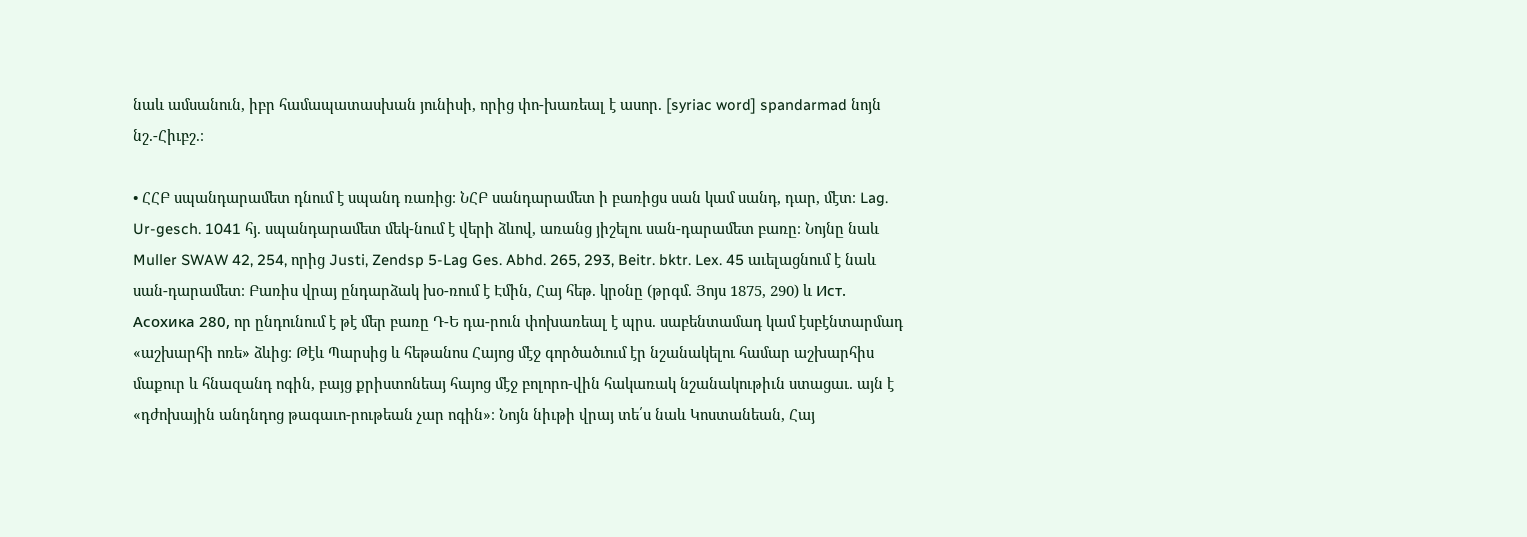նաև ամսանուն, իբր համապատասխան յունիսի, որից փո-խառեալ է ասոր. [syriac word] spandarmad նոյն նշ.-Հիւբշ.։

• ՀՀԲ սպանդարամետ դնում է սպանդ ռառից։ ՆՀԲ սանդարամետ ի բառիցս սան կամ սանդ, դար, մէտ։ Lag. Ur-gesch. 1041 հյ. սպանդարամետ մեկ-նում է վերի ձևով, առանց յիշելու սան-դարամետ բառը։ Նոյնը նաև Muller SWAW 42, 254, որից Justi, Zendsp 5-Lag Ges. Abhd. 265, 293, Beitr. bktr. Lex. 45 աւելացնում է նաև սան-դարամետ։ Բառիս վրայ ընդարձակ խօ-ռում է Էմին, Հայ հեթ. կրօնը (թրգմ. Յոյս 1875, 290) և Ист. Aсохика 280, որ ընդունում է թէ մեր բառը Դ-Ե դա-րուն փոխառեալ է պրս. սաբենտամադ կամ էսբէնտարմադ «աշխարհի ոռե» ձևից։ Թէև Պարսից և հեթանոս Հայոց մէջ գործածւում էր նշանակելու համար աշխարհիս մաքուր և հնազանդ ոգին, բայց քրիստոնեայ հայոց մէջ բոլորո-վին հակառակ նշանակութիւն ստացաւ. այն է «դժոխային անդնդոց թագաւո-րութեան չար ոգին»։ Նոյն նիւթի վրայ տե՛ս նաև Կոստանեան, Հայ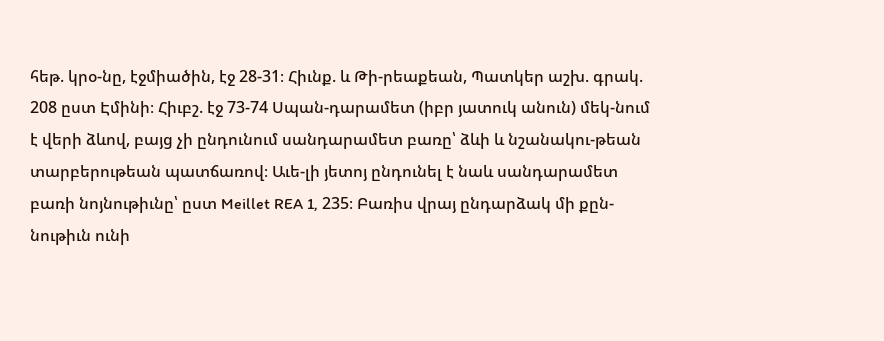հեթ. կրօ-նը, էջմիածին, էջ 28-31։ Հիւնք. և Թի-րեաքեան, Պատկեր աշխ. գրակ. 208 ըստ Էմինի։ Հիւբշ. էջ 73-74 Սպան-դարամետ (իբր յատուկ անուն) մեկ-նում է վերի ձևով, բայց չի ընդունում սանդարամետ բառը՝ ձևի և նշանակու-թեան տարբերութեան պատճառով։ Աւե-լի յետոյ ընդունել է նաև սանդարամետ բառի նոյնութիւնը՝ ըստ Meillet REA 1, 235։ Բառիս վրայ ընդարձակ մի քըն-նութիւն ունի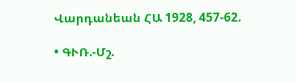Վարդանեան ՀԱ 1928, 457-62.

• ԳՒՌ.-Մշ.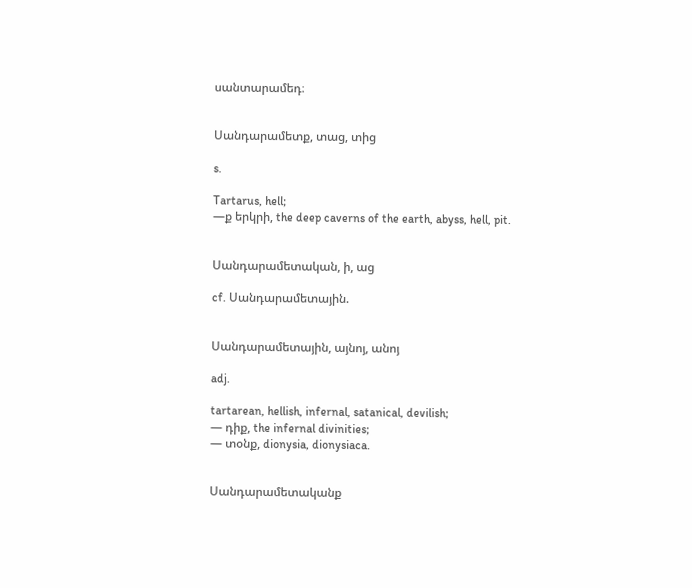սանտարամեդ։


Սանդարամետք, տաց, տից

s.

Tartarus, hell;
—ք երկրի, the deep caverns of the earth, abyss, hell, pit.


Սանդարամետական, ի, աց

cf. Սանդարամետային.


Սանդարամետային, այնոյ, անոյ

adj.

tartarean, hellish, infernal, satanical, devilish;
— դիք, the infernal divinities;
— տօնք, dionysia, dionysiaca.


Սանդարամետականք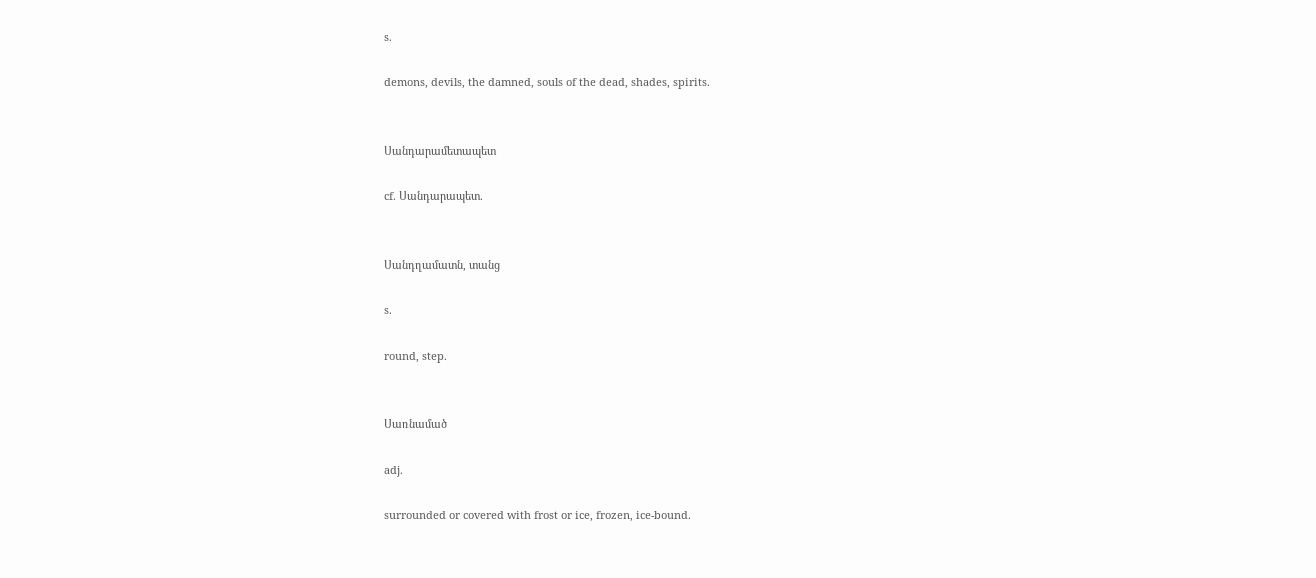s.

demons, devils, the damned, souls of the dead, shades, spirits.


Սանդարամետապետ

cf. Սանդարապետ.


Սանդղամատն, տանց

s.

round, step.


Սառնամած

adj.

surrounded or covered with frost or ice, frozen, ice-bound.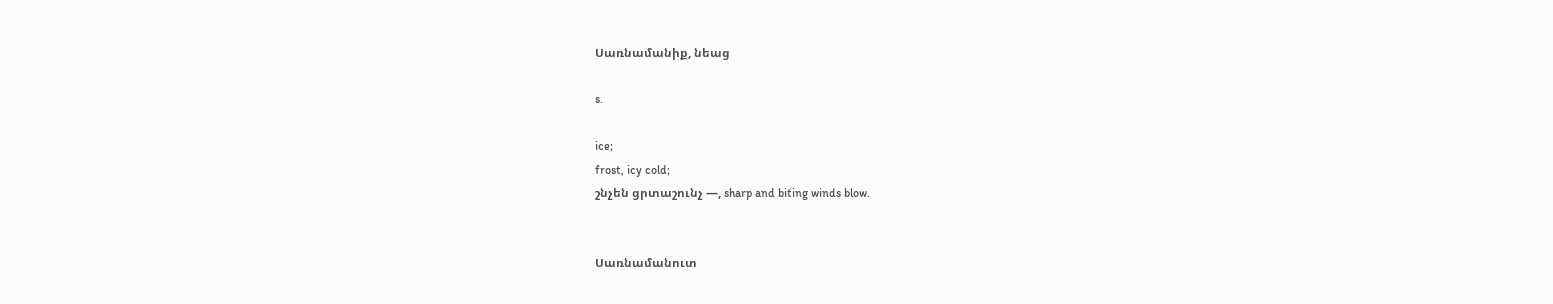Սառնամանիք, նեաց

s.

ice;
frost, icy cold;
շնչեն ցրտաշունչ —, sharp and biting winds blow.


Սառնամանուտ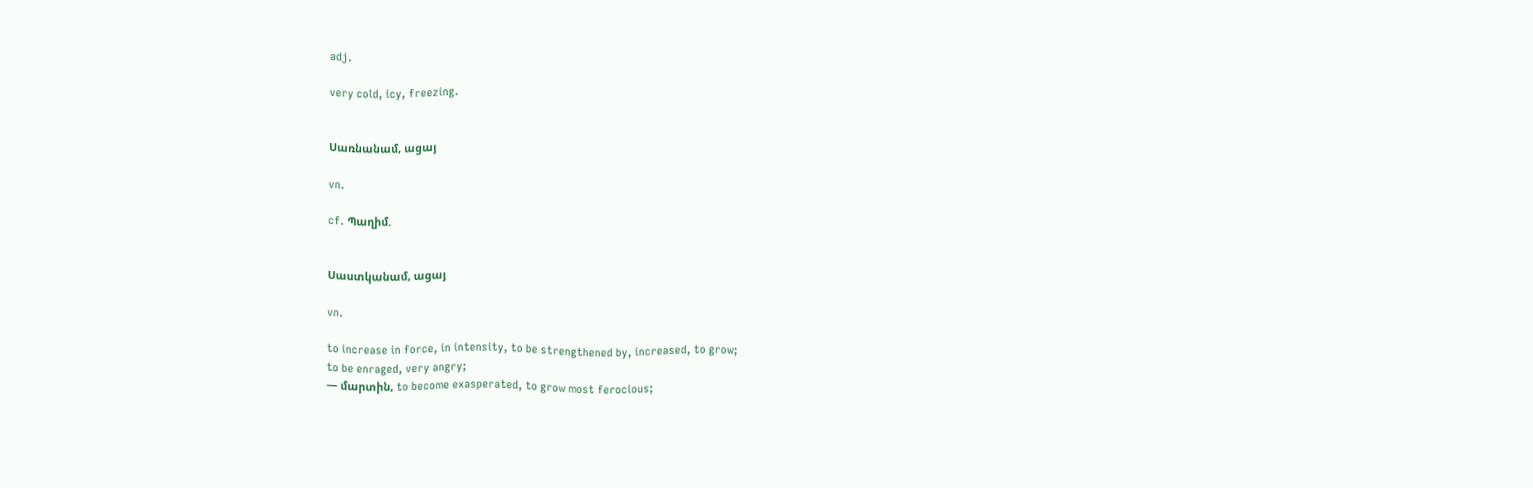adj.

very cold, icy, freezing.


Սառնանամ, ացայ

vn.

cf. Պաղիմ.


Սաստկանամ, ացայ

vn.

to increase in force, in intensity, to be strengthened by, increased, to grow;
to be enraged, very angry;
— մարտին, to become exasperated, to grow most ferocious;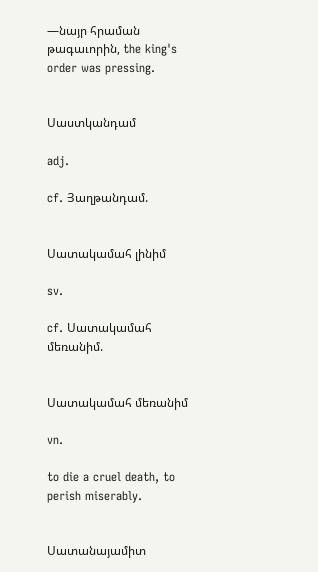—նայր հրաման թագաւորին, the king's order was pressing.


Սաստկանդամ

adj.

cf. Յաղթանդամ.


Սատակամահ լինիմ

sv.

cf. Սատակամահ մեռանիմ.


Սատակամահ մեռանիմ

vn.

to die a cruel death, to perish miserably.


Սատանայամիտ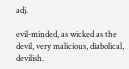adj.

evil-minded, as wicked as the devil, very malicious, diabolical, devilish.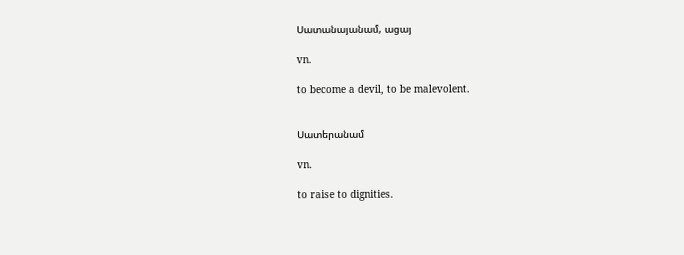Սատանայանամ, ացայ

vn.

to become a devil, to be malevolent.


Սատերանամ

vn.

to raise to dignities.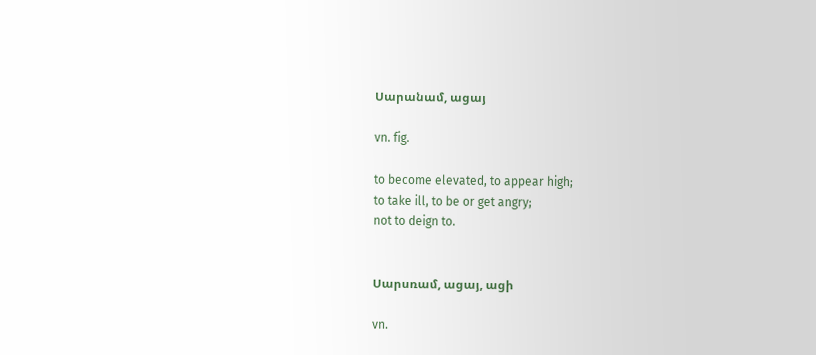Սարանամ, ացայ

vn. fig.

to become elevated, to appear high;
to take ill, to be or get angry;
not to deign to.


Սարսռամ, ացայ, ացի

vn.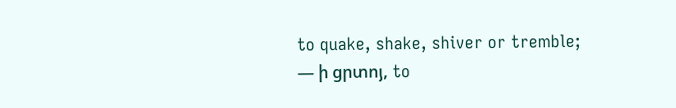to quake, shake, shiver or tremble;
— ի ցրտոյ, to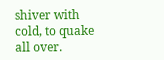shiver with cold, to quake all over.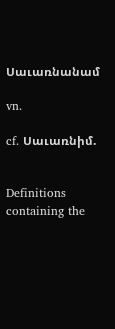Սաւառնանամ

vn.

cf. Սաւառնիմ.


Definitions containing the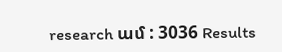research ամ : 3036 Results